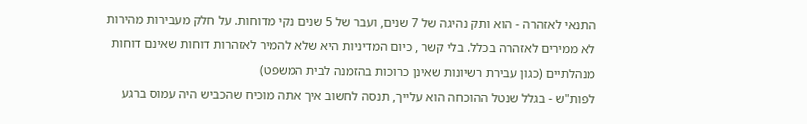התנאי לאזהרה - הוא ותק נהיגה של 7 שנים, ועבר של 5 שנים נקי מדוחות. על חלק מעבירות מהירות לא ממירים לאזהרה בכלל. בלי קשר , כיום המדיניות היא שלא להמיר לאזהרות דוחות שאינם דוחות מנהלתיים (כגון עבירת רשיונות שאינן כרוכות בהזמנה לבית המשפט)
לפות"ש - בגלל שנטל ההוכחה הוא עלייך, תנסה לחשוב איך אתה מוכיח שהכביש היה עמוס ברגע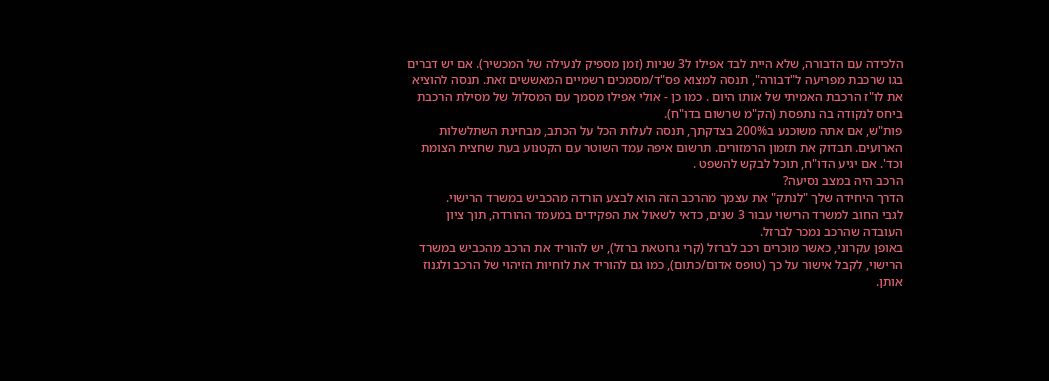הלכידה עם הדבורה, שלא היית לבד אפילו ל3 שניות (זמן מספיק לנעילה של המכשיר). אם יש דברים בגו שרכבת מפריעה ל"דבורה", תנסה למצוא פס"ד/מסמכים רשמיים המאששים זאת. תנסה להוציא את לו"ז הרכבת האמיתי של אותו היום . כמו כן - אולי אפילו מסמך עם המסלול של מסילת הרכבת ביחס לנקודה בה נתפסת (הק"מ שרשום בדו"ח).
פות"ש, אם אתה משוכנע ב200% בצדקתך, תנסה לעלות הכל על הכתב, מבחינת השתלשלות הארועים. תבדוק את תזמון הרמזורים. תרשום איפה עמד השוטר עם הקטנוע בעת שחצית הצומת וכד'. אם יגיע הדו"ח, תוכל לבקש להשפט .
הרכב היה במצב נסיעה?
הדרך היחידה שלך "לנתק" את עצמך מהרכב הזה הוא לבצע הורדה מהכביש במשרד הרישוי.
לגבי החוב למשרד הרישוי עבור 3 שנים, כדאי לשאול את הפקידים במעמד ההורדה, תוך ציון העובדה שהרכב נמכר לברזל.
באופן עקרוני, כאשר מוכרים רכב לברזל (קרי גרוטאת ברזל), יש להוריד את הרכב מהכביש במשרד הרישוי, לקבל אישור על כך (טופס אדום/כתום), כמו גם להוריד את לוחיות הזיהוי של הרכב ולגנוז אותן.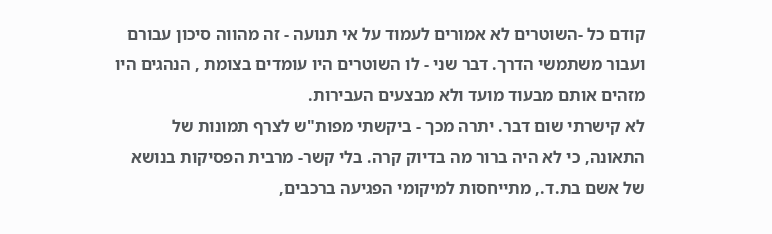קודם כל -השוטרים לא אמורים לעמוד על אי תנועה - זה מהווה סיכון עבורם ועבור משתמשי הדרך. דבר שני - לו השוטרים היו עומדים בצומת , הנהגים היו מזהים אותם מבעוד מועד ולא מבצעים העבירות.
לא קישרתי שום דבר. יתרה מכך - ביקשתי מפות"ש לצרף תמונות של התאונה, כי לא היה ברור מה בדיוק קרה. בלי קשר- מרבית הפסיקות בנושא של אשם בת.ד., מתייחסות למיקומי הפגיעה ברכבים,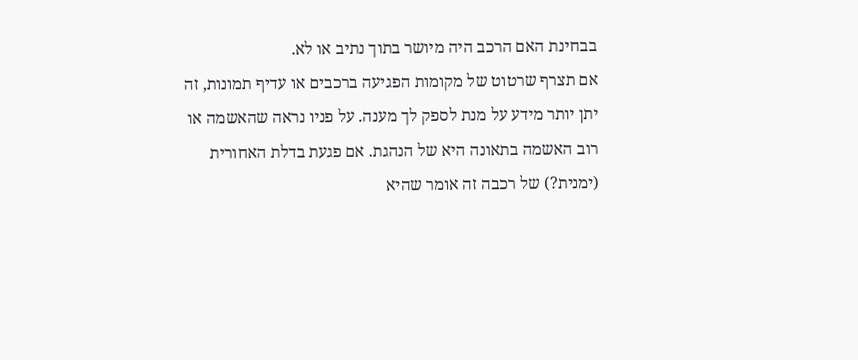בבחינת האם הרכב היה מיושר בתוך נתיב או לא.
אם תצרף שרטוט של מקומות הפגיעה ברכבים או עדיף תמונות, זה יתן יותר מידע על מנת לספק לך מענה. על פניו נראה שהאשמה או רוב האשמה בתאונה היא של הנהגת. אם פגעת בדלת האחורית (ימנית?) של רכבה זה אומר שהיא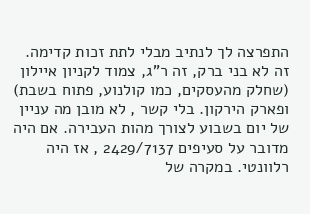התפרצה לך לנתיב מבלי לתת זכות קדימה.
זה לא בני ברק, זה ר"ג, צמוד לקניון איילון (שחלק מהעסקים, כמו קולנוע, פתוח בשבת) ופארק הירקון. בלי קשר , לא מובן מה עניין של יום בשבוע לצורך מהות העבירה. אם היה מדובר על סעיפים 2429/7137 , אז היה רלוונטי. במקרה של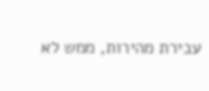עבירת מהירות, ממש לא